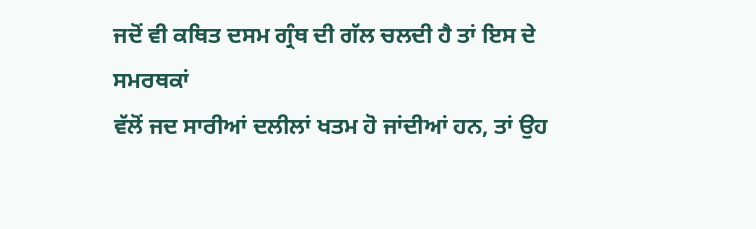ਜਦੋਂ ਵੀ ਕਥਿਤ ਦਸਮ ਗ੍ਰੰਥ ਦੀ ਗੱਲ ਚਲਦੀ ਹੈ ਤਾਂ ਇਸ ਦੇ ਸਮਰਥਕਾਂ
ਵੱਲੋਂ ਜਦ ਸਾਰੀਆਂ ਦਲੀਲਾਂ ਖਤਮ ਹੋ ਜਾਂਦੀਆਂ ਹਨ, ਤਾਂ ਉਹ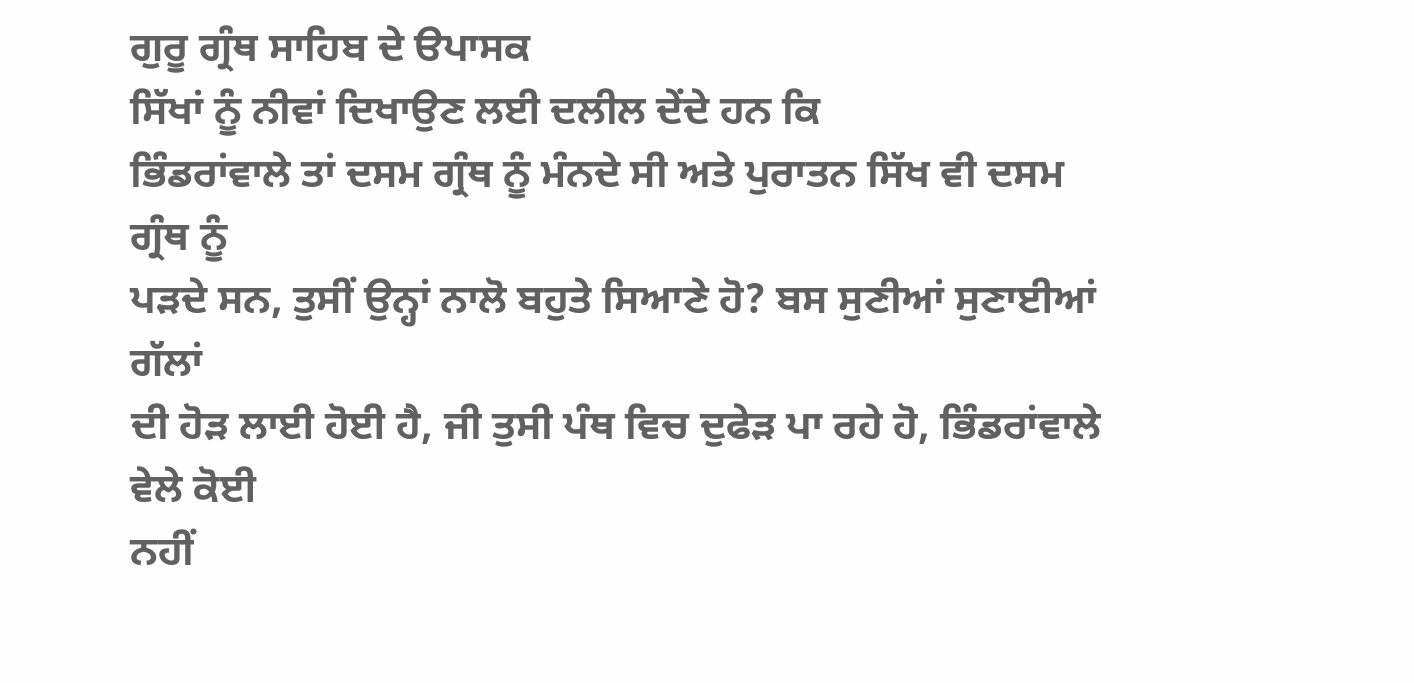ਗੁਰੂ ਗ੍ਰੰਥ ਸਾਹਿਬ ਦੇ ੳਪਾਸਕ
ਸਿੱਖਾਂ ਨੂੰ ਨੀਵਾਂ ਦਿਖਾਉਣ ਲਈ ਦਲੀਲ ਦੇਂਦੇ ਹਨ ਕਿ
ਭਿੰਡਰਾਂਵਾਲੇ ਤਾਂ ਦਸਮ ਗ੍ਰੰਥ ਨੂੰ ਮੰਨਦੇ ਸੀ ਅਤੇ ਪੁਰਾਤਨ ਸਿੱਖ ਵੀ ਦਸਮ ਗ੍ਰੰਥ ਨੂੰ
ਪੜਦੇ ਸਨ, ਤੁਸੀਂ ਉਨ੍ਹਾਂ ਨਾਲੋ ਬਹੁਤੇ ਸਿਆਣੇ ਹੋ? ਬਸ ਸੁਣੀਆਂ ਸੁਣਾਈਆਂ ਗੱਲਾਂ
ਦੀ ਹੋੜ ਲਾਈ ਹੋਈ ਹੈ, ਜੀ ਤੁਸੀ ਪੰਥ ਵਿਚ ਦੁਫੇੜ ਪਾ ਰਹੇ ਹੋ, ਭਿੰਡਰਾਂਵਾਲੇ ਵੇਲੇ ਕੋਈ
ਨਹੀਂ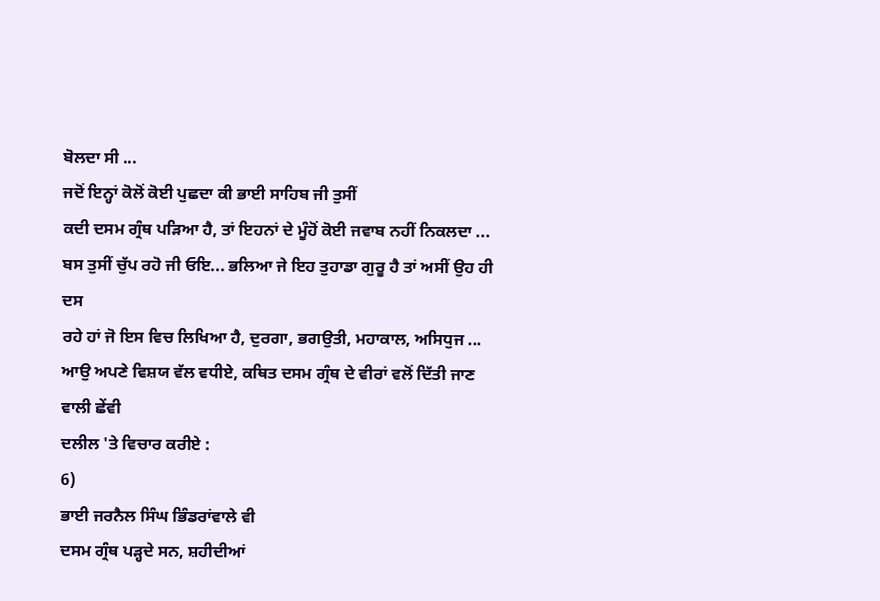ਬੋਲਦਾ ਸੀ ...
ਜਦੋਂ ਇਨ੍ਹਾਂ ਕੋਲੋਂ ਕੋਈ ਪੁਛਦਾ ਕੀ ਭਾਈ ਸਾਹਿਬ ਜੀ ਤੁਸੀਂ
ਕਦੀ ਦਸਮ ਗ੍ਰੰਥ ਪੜਿਆ ਹੈ, ਤਾਂ ਇਹਨਾਂ ਦੇ ਮੂੰਹੋਂ ਕੋਈ ਜਵਾਬ ਨਹੀਂ ਨਿਕਲਦਾ ...
ਬਸ ਤੁਸੀਂ ਚੁੱਪ ਰਹੋ ਜੀ ਓਇ... ਭਲਿਆ ਜੇ ਇਹ ਤੁਹਾਡਾ ਗੁਰੂ ਹੈ ਤਾਂ ਅਸੀਂ ਉਹ ਹੀ ਦਸ
ਰਹੇ ਹਾਂ ਜੋ ਇਸ ਵਿਚ ਲਿਖਿਆ ਹੈ, ਦੁਰਗਾ, ਭਗਉਤੀ, ਮਹਾਕਾਲ, ਅਸਿਧੁਜ ...
ਆਉ ਅਪਣੇ ਵਿਸ਼ਯ ਵੱਲ ਵਧੀਏ, ਕਥਿਤ ਦਸਮ ਗ੍ਰੰਥ ਦੇ ਵੀਰਾਂ ਵਲੋਂ ਦਿੱਤੀ ਜਾਣ ਵਾਲੀ ਛੇਂਵੀ
ਦਲੀਲ 'ਤੇ ਵਿਚਾਰ ਕਰੀਏ :
6)
ਭਾਈ ਜਰਨੈਲ ਸਿੰਘ ਭਿੰਡਰਾਂਵਾਲੇ ਵੀ
ਦਸਮ ਗ੍ਰੰਥ ਪੜ੍ਹਦੇ ਸਨ, ਸ਼ਹੀਦੀਆਂ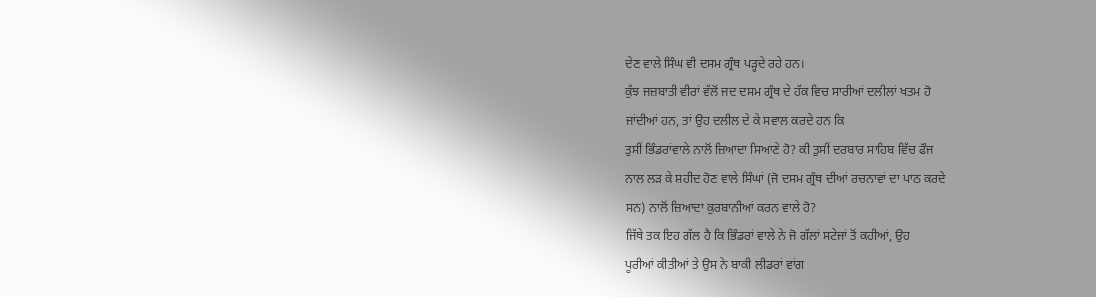ਦੇਣ ਵਾਲੇ ਸਿੰਘ ਵੀ ਦਸਮ ਗ੍ਰੰਥ ਪੜ੍ਹਦੇ ਰਹੇ ਹਨ।
ਕੁੱਝ ਜਜ਼ਬਾਤੀ ਵੀਰਾਂ ਵੱਲੋਂ ਜਦ ਦਸਮ ਗ੍ਰੰਥ ਦੇ ਹੱਕ ਵਿਚ ਸਾਰੀਆਂ ਦਲੀਲਾਂ ਖਤਮ ਹੋ
ਜਾਂਦੀਆਂ ਹਨ, ਤਾਂ ਉਹ ਦਲੀਲ ਦੇ ਕੇ ਸਵਾਲ ਕਰਦੇ ਹਨ ਕਿ
ਤੁਸੀਂ ਭਿੰਡਰਾਂਵਾਲੇ ਨਾਲੋਂ ਜ਼ਿਆਦਾ ਸਿਆਣੇ ਹੋ? ਕੀ ਤੁਸੀਂ ਦਰਬਾਰ ਸਾਹਿਬ ਵਿੱਚ ਫੌਜ
ਨਾਲ ਲੜ ਕੇ ਸ਼ਹੀਦ ਹੋਣ ਵਾਲੇ ਸਿੰਘਾਂ (ਜੋ ਦਸਮ ਗ੍ਰੰਥ ਦੀਆਂ ਰਚਨਾਵਾਂ ਦਾ ਪਾਠ ਕਰਦੇ
ਸਨ) ਨਾਲੋਂ ਜ਼ਿਆਦਾ ਕੁਰਬਾਨੀਆਂ ਕਰਨ ਵਾਲੇ ਹੋ?
ਜਿੱਥੇ ਤਕ ਇਹ ਗੱਲ ਹੈ ਕਿ ਭਿੰਡਰਾਂ ਵਾਲੇ ਨੇ ਜੋ ਗੱਲਾਂ ਸਟੇਜਾਂ ਤੋਂ ਕਹੀਆਂ, ਉਹ
ਪੂਰੀਆਂ ਕੀਤੀਆਂ ਤੇ ਉਸ ਨੇ ਬਾਕੀ ਲੀਡਰਾਂ ਵਾਂਗ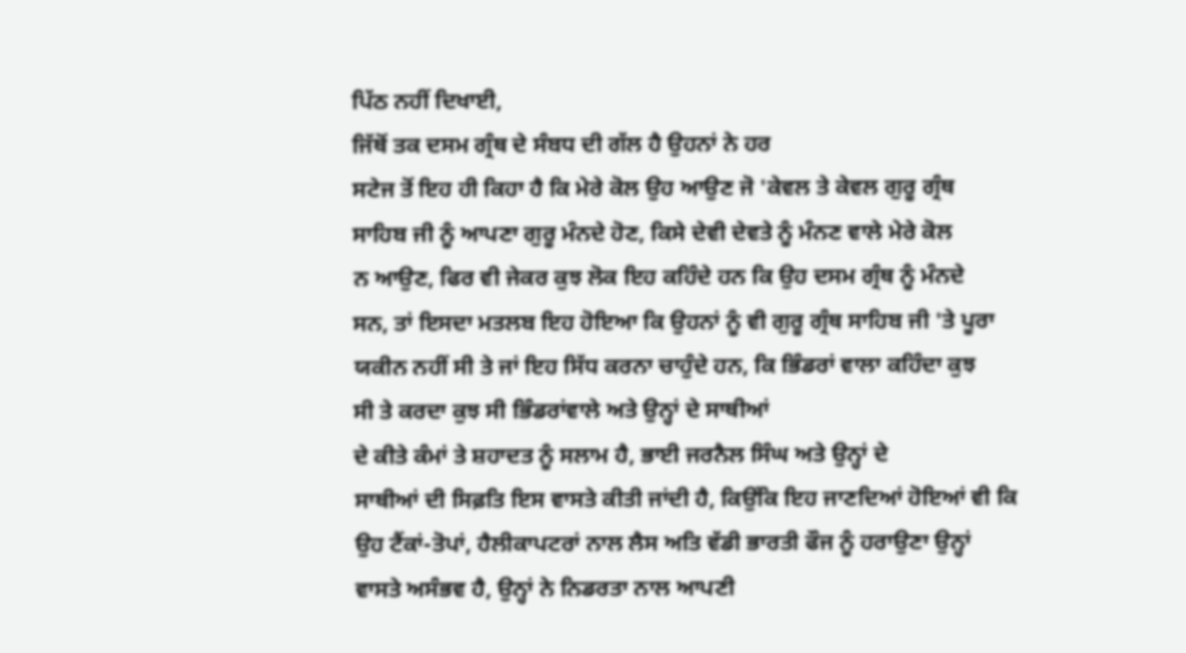ਪਿੱਠ ਨਹੀਂ ਦਿਖਾਈ,
ਜਿੱਥੋਂ ਤਕ ਦਸਮ ਗ੍ਰੰਥ ਦੇ ਸੰਬਧ ਦੀ ਗੱਲ ਹੈ ਉਹਨਾਂ ਨੇ ਹਰ
ਸਟੇਜ ਤੋਂ ਇਹ ਹੀ ਕਿਹਾ ਹੈ ਕਿ ਮੇਰੇ ਕੋਲ ਉਹ ਆਉਣ ਜੋ 'ਕੇਵਲ ਤੇ ਕੇਵਲ ਗੁਰੂ ਗ੍ਰੰਥ
ਸਾਹਿਬ ਜੀ ਨੂੰ ਆਪਣਾ ਗੁਰੂ ਮੰਨਦੇ ਹੋਣ, ਕਿਸੇ ਦੇਵੀ ਦੇਵਤੇ ਨੂੰ ਮੰਨਣ ਵਾਲੇ ਮੇਰੇ ਕੋਲ
ਨ ਆਉਣ, ਫਿਰ ਵੀ ਜੇਕਰ ਕੁਝ ਲੋਕ ਇਹ ਕਹਿੰਦੇ ਹਨ ਕਿ ਉਹ ਦਸਮ ਗ੍ਰੰਥ ਨੂੰ ਮੰਨਦੇ
ਸਨ, ਤਾਂ ਇਸਦਾ ਮਤਲਬ ਇਹ ਹੋਇਆ ਕਿ ਉਹਨਾਂ ਨੂੰ ਵੀ ਗੁਰੂ ਗ੍ਰੰਥ ਸਾਹਿਬ ਜੀ 'ਤੇ ਪੂਰਾ
ਯਕੀਨ ਨਹੀਂ ਸੀ ਤੇ ਜਾਂ ਇਹ ਸਿੱਧ ਕਰਨਾ ਚਾਹੁੰਦੇ ਹਨ, ਕਿ ਭਿੰਡਰਾਂ ਵਾਲਾ ਕਹਿੰਦਾ ਕੁਝ
ਸੀ ਤੇ ਕਰਦਾ ਕੁਝ ਸੀ ਭਿੰਡਰਾਂਵਾਲੇ ਅਤੇ ਉਨ੍ਹਾਂ ਦੇ ਸਾਥੀਆਂ
ਦੇ ਕੀਤੇ ਕੰਮਾਂ ਤੇ ਸ਼ਹਾਦਤ ਨੂੰ ਸਲਾਮ ਹੈ, ਭਾਈ ਜਰਨੈਲ ਸਿੰਘ ਅਤੇ ਉਨ੍ਹਾਂ ਦੇ
ਸਾਥੀਆਂ ਦੀ ਸਿਫ਼ਤਿ ਇਸ ਵਾਸਤੇ ਕੀਤੀ ਜਾਂਦੀ ਹੈ, ਕਿਉਂਕਿ ਇਹ ਜਾਣਦਿਆਂ ਹੋਇਆਂ ਵੀ ਕਿ
ਉਹ ਟੈਂਕਾਂ-ਤੋਪਾਂ, ਹੈਲੀਕਾਪਟਰਾਂ ਨਾਲ ਲੈਸ ਅਤਿ ਵੱਡੀ ਭਾਰਤੀ ਫੌਜ ਨੂੰ ਹਰਾਉਣਾ ਉਨ੍ਹਾਂ
ਵਾਸਤੇ ਅਸੰਭਵ ਹੈ, ਉਨ੍ਹਾਂ ਨੇ ਨਿਡਰਤਾ ਨਾਲ ਆਪਣੀ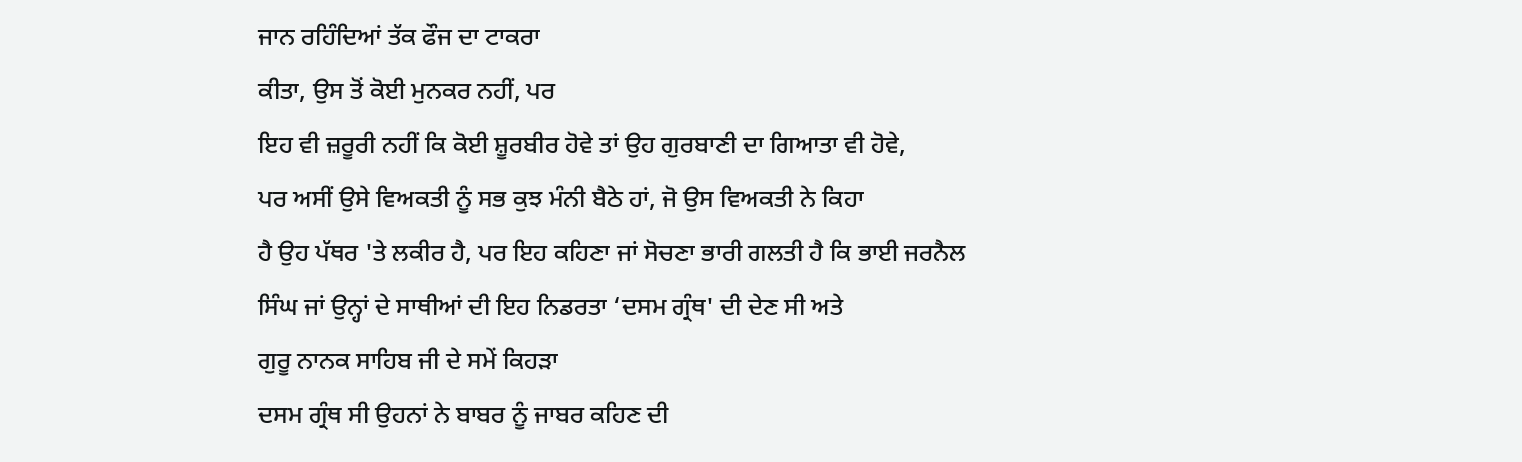ਜਾਨ ਰਹਿੰਦਿਆਂ ਤੱਕ ਫੌਜ ਦਾ ਟਾਕਰਾ
ਕੀਤਾ, ਉਸ ਤੋਂ ਕੋਈ ਮੁਨਕਰ ਨਹੀਂ, ਪਰ
ਇਹ ਵੀ ਜ਼ਰੂਰੀ ਨਹੀਂ ਕਿ ਕੋਈ ਸ਼ੂਰਬੀਰ ਹੋਵੇ ਤਾਂ ਉਹ ਗੁਰਬਾਣੀ ਦਾ ਗਿਆਤਾ ਵੀ ਹੋਵੇ,
ਪਰ ਅਸੀਂ ਉਸੇ ਵਿਅਕਤੀ ਨੂੰ ਸਭ ਕੁਝ ਮੰਨੀ ਬੈਠੇ ਹਾਂ, ਜੋ ਉਸ ਵਿਅਕਤੀ ਨੇ ਕਿਹਾ
ਹੈ ਉਹ ਪੱਥਰ 'ਤੇ ਲਕੀਰ ਹੈ, ਪਰ ਇਹ ਕਹਿਣਾ ਜਾਂ ਸੋਚਣਾ ਭਾਰੀ ਗਲਤੀ ਹੈ ਕਿ ਭਾਈ ਜਰਨੈਲ
ਸਿੰਘ ਜਾਂ ਉਨ੍ਹਾਂ ਦੇ ਸਾਥੀਆਂ ਦੀ ਇਹ ਨਿਡਰਤਾ ‘ਦਸਮ ਗ੍ਰੰਥ' ਦੀ ਦੇਣ ਸੀ ਅਤੇ
ਗੁਰੂ ਨਾਨਕ ਸਾਹਿਬ ਜੀ ਦੇ ਸਮੇਂ ਕਿਹੜਾ
ਦਸਮ ਗ੍ਰੰਥ ਸੀ ਉਹਨਾਂ ਨੇ ਬਾਬਰ ਨੂੰ ਜਾਬਰ ਕਹਿਣ ਦੀ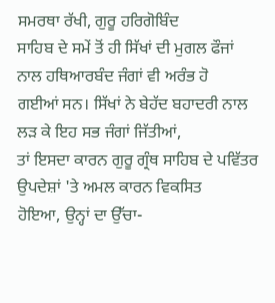ਸਮਰਥਾ ਰੱਖੀ, ਗੁਰੂ ਹਰਿਗੋਬਿੰਦ
ਸਾਹਿਬ ਦੇ ਸਮੇਂ ਤੋਂ ਹੀ ਸਿੱਖਾਂ ਦੀ ਮੁਗਲ ਫੌਜਾਂ ਨਾਲ ਹਥਿਆਰਬੰਦ ਜੰਗਾਂ ਵੀ ਅਰੰਭ ਹੋ
ਗਈਆਂ ਸਨ। ਸਿੱਖਾਂ ਨੇ ਬੇਹੱਦ ਬਹਾਦਰੀ ਨਾਲ ਲੜ ਕੇ ਇਹ ਸਭ ਜੰਗਾਂ ਜਿੱਤੀਆਂ,
ਤਾਂ ਇਸਦਾ ਕਾਰਨ ਗੁਰੂ ਗ੍ਰੰਥ ਸਾਹਿਬ ਦੇ ਪਵਿੱਤਰ ਉਪਦੇਸ਼ਾਂ 'ਤੇ ਅਮਲ ਕਾਰਨ ਵਿਕਸਿਤ
ਹੋਇਆ, ਉਨ੍ਹਾਂ ਦਾ ਉੱਚਾ-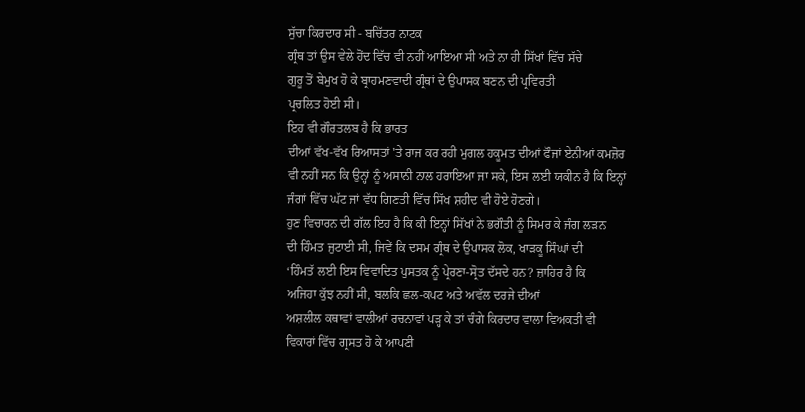ਸੁੱਚਾ ਕਿਰਦਾਰ ਸੀ - ਬਚਿੱਤਰ ਨਾਟਕ
ਗ੍ਰੰਥ ਤਾਂ ਉਸ ਵੇਲੇ ਹੋਂਦ ਵਿੱਚ ਵੀ ਨਹੀਂ ਆਇਆ ਸੀ ਅਤੇ ਨਾ ਹੀ ਸਿੱਖਾਂ ਵਿੱਚ ਸੱਚੇ
ਗੁਰੂ ਤੋਂ ਬੇਮੁਖ ਹੋ ਕੇ ਬ੍ਰਾਹਮਣਵਾਦੀ ਗ੍ਰੰਥਾਂ ਦੇ ਉਪਾਸਕ ਬਣਨ ਦੀ ਪ੍ਰਵਿਰਤੀ
ਪ੍ਰਚਲਿਤ ਹੋਈ ਸੀ।
ਇਹ ਵੀ ਗੌਰਤਲਬ ਹੈ ਕਿ ਭਾਰਤ
ਦੀਆਂ ਵੱਖ-ਵੱਖ ਰਿਆਸਤਾਂ 'ਤੇ ਰਾਜ ਕਰ ਰਹੀ ਮੁਗਲ ਹਕੂਮਤ ਦੀਆਂ ਫੌਜਾਂ ਏਨੀਆਂ ਕਮਜ਼ੋਰ
ਵੀ ਨਹੀਂ ਸਨ ਕਿ ਉਨ੍ਹਾਂ ਨੂੰ ਅਸਾਨੀ ਨਾਲ ਹਰਾਇਆ ਜਾ ਸਕੇ, ਇਸ ਲਈ ਯਕੀਨ ਹੈ ਕਿ ਇਨ੍ਹਾਂ
ਜੰਗਾਂ ਵਿੱਚ ਘੱਟ ਜਾਂ ਵੱਧ ਗਿਣਤੀ ਵਿੱਚ ਸਿੱਖ ਸ਼ਹੀਦ ਵੀ ਹੋਏ ਹੋਣਗੇ।
ਹੁਣ ਵਿਚਾਰਨ ਦੀ ਗੱਲ ਇਹ ਹੈ ਕਿ ਕੀ ਇਨ੍ਹਾਂ ਸਿੱਖਾਂ ਨੇ ਭਗੌਤੀ ਨੂੰ ਸਿਮਰ ਕੇ ਜੰਗ ਲੜਨ
ਦੀ ਹਿੰਮਤ ਜੁਟਾਈ ਸੀ, ਜਿਵੇਂ ਕਿ ਦਸਮ ਗ੍ਰੰਥ ਦੇ ਉਪਾਸਕ ਲੋਕ, ਖਾੜਕੂ ਸਿੰਘਾਂ ਦੀ
‘ਹਿੰਮਤੱ ਲਈ ਇਸ ਵਿਵਾਦਿਤ ਪੁਸਤਕ ਨੂੰ ਪ੍ਰੇਰਣਾ-ਸ੍ਰੋਤ ਦੱਸਦੇ ਹਨ? ਜ਼ਾਹਿਰ ਹੈ ਕਿ
ਅਜਿਹਾ ਕੁੱਝ ਨਹੀਂ ਸੀ, ਬਲਕਿ ਛਲ-ਕਪਟ ਅਤੇ ਅਵੱਲ ਦਰਜੇ ਦੀਆਂ
ਅਸ਼ਲੀਲ ਕਥਾਵਾਂ ਵਾਲੀਆਂ ਰਚਨਾਵਾਂ ਪੜ੍ਹ ਕੇ ਤਾਂ ਚੰਗੇ ਕਿਰਦਾਰ ਵਾਲਾ ਵਿਅਕਤੀ ਵੀ
ਵਿਕਾਰਾਂ ਵਿੱਚ ਗ੍ਰਸਤ ਹੋ ਕੇ ਆਪਣੀ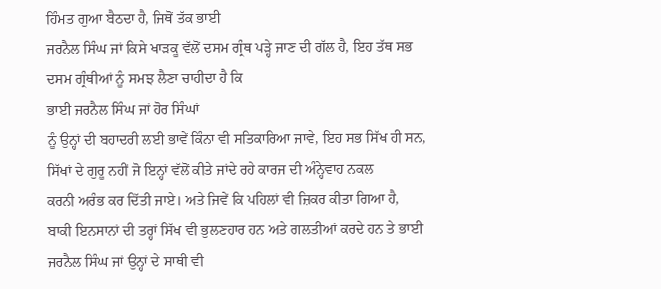ਹਿੰਮਤ ਗੁਆ ਬੈਠਦਾ ਹੈ, ਜਿਥੋਂ ਤੱਕ ਭਾਈ
ਜਰਨੈਲ ਸਿੰਘ ਜਾਂ ਕਿਸੇ ਖਾੜਕੂ ਵੱਲੋਂ ਦਸਮ ਗ੍ਰੰਥ ਪੜ੍ਹੇ ਜਾਣ ਦੀ ਗੱਲ ਹੈ, ਇਹ ਤੱਥ ਸਭ
ਦਸਮ ਗ੍ਰੰਥੀਆਂ ਨੂੰ ਸਮਝ ਲੈਣਾ ਚਾਹੀਦਾ ਹੈ ਕਿ
ਭਾਈ ਜਰਨੈਲ ਸਿੰਘ ਜਾਂ ਹੋਰ ਸਿੰਘਾਂ
ਨੂੰ ਉਨ੍ਹਾਂ ਦੀ ਬਹਾਦਰੀ ਲਈ ਭਾਵੇਂ ਕਿੰਨਾ ਵੀ ਸਤਿਕਾਰਿਆ ਜਾਵੇ, ਇਹ ਸਭ ਸਿੱਖ ਹੀ ਸਨ,
ਸਿੱਖਾਂ ਦੇ ਗੁਰੂ ਨਹੀਂ ਜੋ ਇਨ੍ਹਾਂ ਵੱਲੋਂ ਕੀਤੇ ਜਾਂਦੇ ਰਹੇ ਕਾਰਜ ਦੀ ਅੰਨ੍ਹੇਵਾਹ ਨਕਲ
ਕਰਨੀ ਅਰੰਭ ਕਰ ਦਿੱਤੀ ਜਾਏ। ਅਤੇ ਜਿਵੇਂ ਕਿ ਪਹਿਲਾਂ ਵੀ ਜ਼ਿਕਰ ਕੀਤਾ ਗਿਆ ਹੈ,
ਬਾਕੀ ਇਨਸਾਨਾਂ ਦੀ ਤਰ੍ਹਾਂ ਸਿੱਖ ਵੀ ਭੁਲਣਹਾਰ ਹਨ ਅਤੇ ਗਲਤੀਆਂ ਕਰਦੇ ਹਨ ਤੇ ਭਾਈ
ਜਰਨੈਲ ਸਿੰਘ ਜਾਂ ਉਨ੍ਹਾਂ ਦੇ ਸਾਥੀ ਵੀ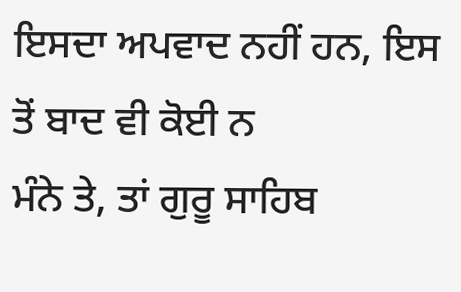ਇਸਦਾ ਅਪਵਾਦ ਨਹੀਂ ਹਨ, ਇਸ ਤੋਂ ਬਾਦ ਵੀ ਕੋਈ ਨ
ਮੰਨੇ ਤੇ, ਤਾਂ ਗੁਰੂ ਸਾਹਿਬ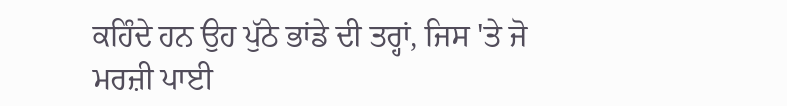ਕਹਿੰਦੇ ਹਨ ਉਹ ਪੁੱਠੇ ਭਾਂਡੇ ਦੀ ਤਰ੍ਹਾਂ, ਜਿਸ 'ਤੇ ਜੋ
ਮਰਜ਼ੀ ਪਾਈ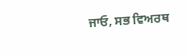ਜਾਓ, ਸਭ ਵਿਅਰਥ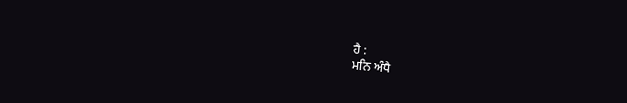ਹੈ :
ਮਨਿ ਅੰਧੈ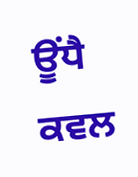ਊਂਧੈ ਕਵਲ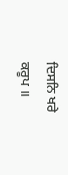ਦਿਸਨਿ ਖਰੇ ਕਰੂਪ ॥